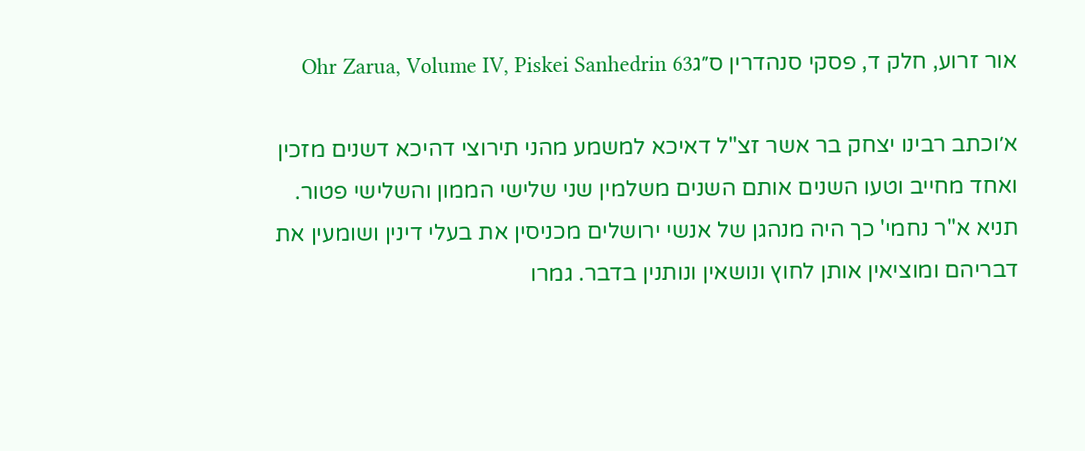אור זרוע, חלק ד, פסקי סנהדרין ס״גOhr Zarua, Volume IV, Piskei Sanhedrin 63

א׳וכתב רבינו יצחק בר אשר זצ"ל דאיכא למשמע מהני תירוצי דהיכא דשנים מזכין ואחד מחייב וטעו השנים אותם השנים משלמין שני שלישי הממון והשלישי פטור. תניא א"ר נחמי' כך היה מנהגן של אנשי ירושלים מכניסין את בעלי דינין ושומעין את דבריהם ומוציאין אותן לחוץ ונושאין ונותנין בדבר. גמרו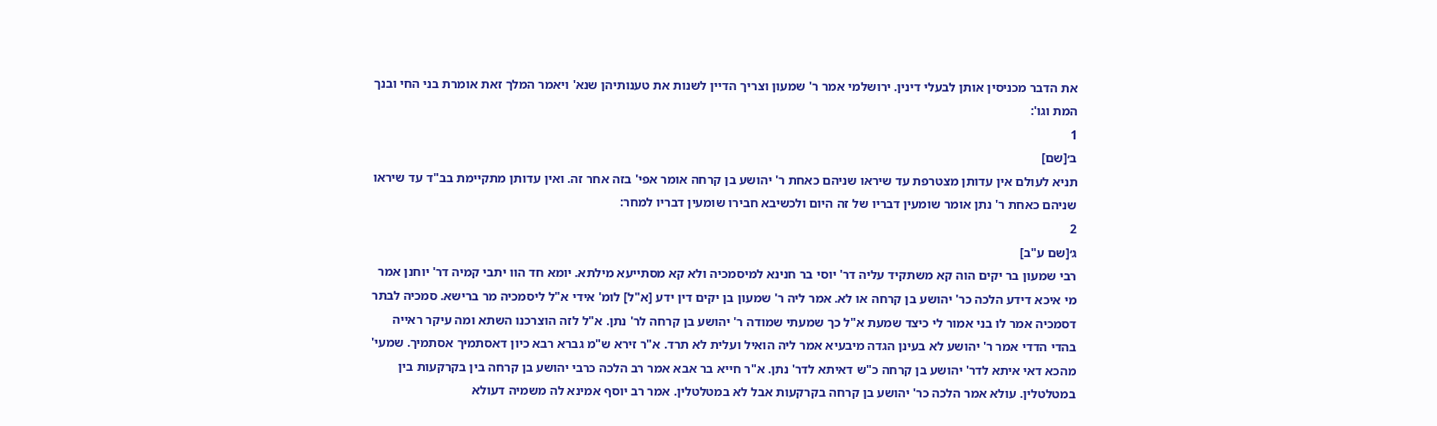את הדבר מכניסין אותן לבעלי דינין. ירושלמי אמר ר' שמעון וצריך הדיין לשנות את טענותיהן שנא' ויאמר המלך זאת אומרת בני החי ובנך המת וגו':
1
ב׳[שם]
תניא לעולם אין עדותן מצטרפת עד שיראו שניהם כאחת ר' יהושע בן קרחה אומר אפי' בזה אחר זה. ואין עדותן מתקיימת בב"ד עד שיראו שניהם כאחת ר' נתן אומר שומעין דבריו של זה היום ולכשיבא חבירו שומעין דבריו למחר:
2
ג׳[שם ע"ב]
רבי שמעון בר יקים הוה קא משתקיד עליה דר' יוסי בר חנינא למיסמכיה ולא קא מסתייעא מילתא. יומא חד הוו יתבי קמיה דר' יוחנן אמר מי איכא דידע הלכה כר' יהושע בן קרחה או לא. אמר ליה ר' שמעון בן יקים דין ידע [א"ל] לומ' אידי א"ל ליסמכיה מר ברישא. סמכיה לבתר דסמכיה אמר לו בני אמור לי כיצד שמעת א"ל כך שמעתי שמודה ר' יהושע בן קרחה לר' נתן. א"ל לזה הוצרכנו השתא ומה עיקר ראייה בהדי הדדי אמר ר' יהושע לא בעינן הגדה מיבעיא אמר ליה הואיל ועלית לא תרד. א"ר זירא ש"מ גברא רבא כיון דאסתמיך אסתמיך. שמעי' מהכא דאי איתא לדר' יהושע בן קרחה כ"ש דאיתא לדר' נתן. א"ר חייא בר אבא אמר רב הלכה כרבי יהושע בן קרחה בין בקרקעות בין במטלטלין. עולא אמר הלכה כר' יהושע בן קרחה בקרקעות אבל לא במטלטלין. אמר רב יוסף אמינא לה משמיה דעולא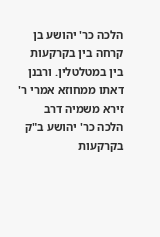הלכה כר' יהושע בן קרחה בין בקרקעות בין במטלטלין. ורבנן דאתו ממחוזא אמרי ר' זירא משמיה דרב הלכה כר' יהושע ב"ק בקרקעות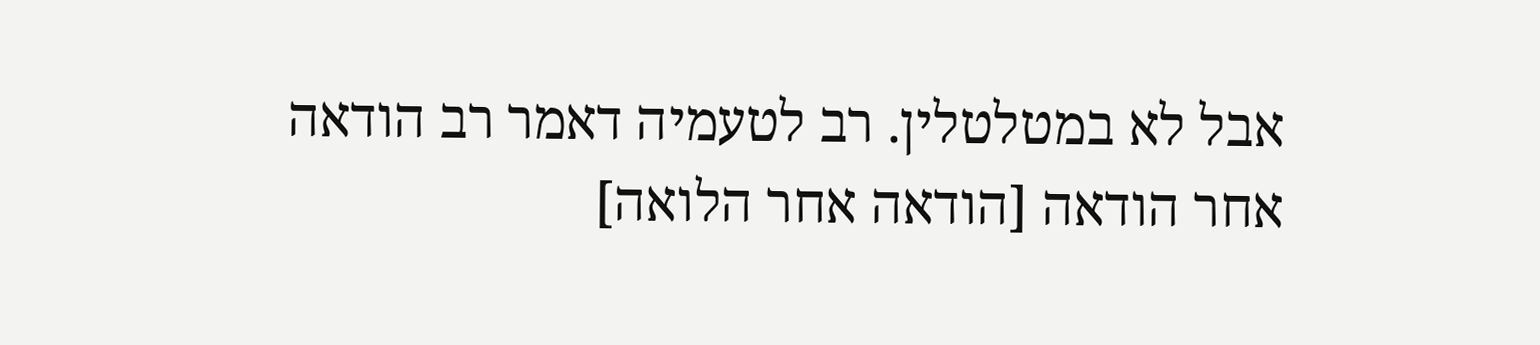אבל לא במטלטלין. רב לטעמיה דאמר רב הודאה אחר הודאה [הודאה אחר הלואה]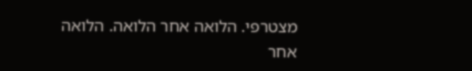מצטרפי. הלואה אחר הלואה. הלואה אחר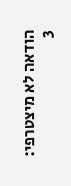הודאה לא מיצטרפי:
3